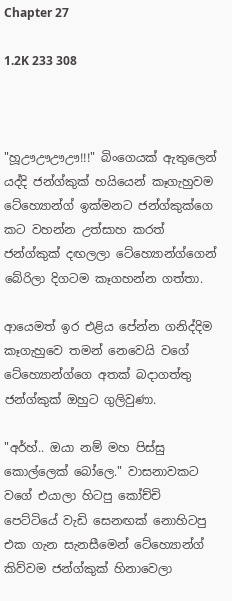Chapter 27

1.2K 233 308



"හූඌඌඌඌ!!!" බිංගෙයක් ඇතුලෙන් යද්දි ජන්ග්කුක් හයියෙන් කෑගැහුවම ටේහ්‍යොන්ග් ඉක්මනට ජන්ග්කුක්ගෙ කට වහන්න උත්සාහ කරත් ජන්ග්කුක් දඟලලා ටේහ්‍යොන්ග්ගෙන් බේරිලා දිගටම කෑගහන්න ගත්තා.

ආයෙමත් ඉර එළිය පේන්න ගනිද්දිම කෑගැහුවෙ තමන් නෙවෙයි වගේ ටේහ්‍යොන්ග්ගෙ අතක් බදාගත්තු ජන්ග්කුක් ඔහුට ගුලිවුණා.

"අර්හ්.. ඔයා නම් මහ පිස්සු කොල්ලෙක් බෝලෙ." වාසනාවකට වගේ එයාලා හිටපු කෝච්චි පෙට්ටියේ වැඩි සෙනඟක් නොහිටපු එක ගැන සැනසීමෙන් ටේහ්‍යොන්ග් කිව්වම ජන්ග්කුක් හිනාවෙලා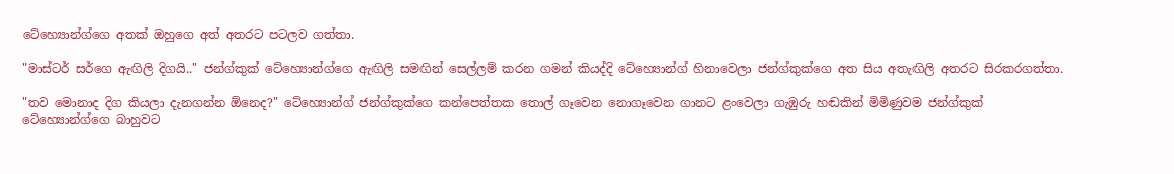ටේහ්‍යොන්ග්ගෙ අතක් ඔහුගෙ අත් අතරට පටලව ගත්තා.

"මාස්ටර් සර්ගෙ ඇඟිලි දිගයි.." ජන්ග්කුක් ටේහ්‍යොන්ග්ගෙ ඇඟිලි සමඟින් සෙල්ලම් කරන ගමන් කියද්දි ටේහ්‍යොන්ග් හිනාවෙලා ජන්ග්කුක්ගෙ අත සිය අතැඟිලි අතරට සිරකරගත්තා.

"තව මොනාද දිග කියලා දැනගන්න ඕනෙද?" ටේහ්‍යොන්ග් ජන්ග්කුක්ගෙ කන්පෙත්තක තොල් ගෑවෙන නොගෑවෙන ගානට ළංවෙලා ගැඹුරු හඬකින් මිමිණුවම ජන්ග්කුක් ටේහ්‍යොන්ග්ගෙ බාහුවට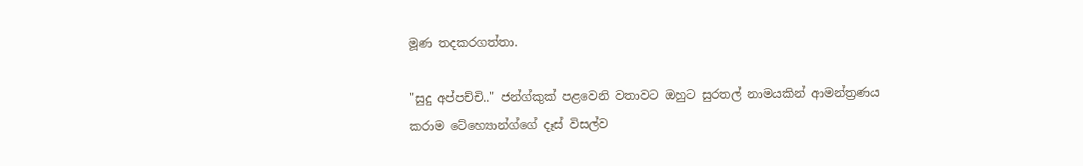මූණ තදකරගත්තා.

"සුදු අප්පච්චි.." ජන්ග්කුක් පළවෙනි වතාවට ඔහුට සුරතල් නාමයකින් ආමන්ත්‍රණය කරාම ටේහ්‍යොන්ග්ගේ දෑස් විසල්ව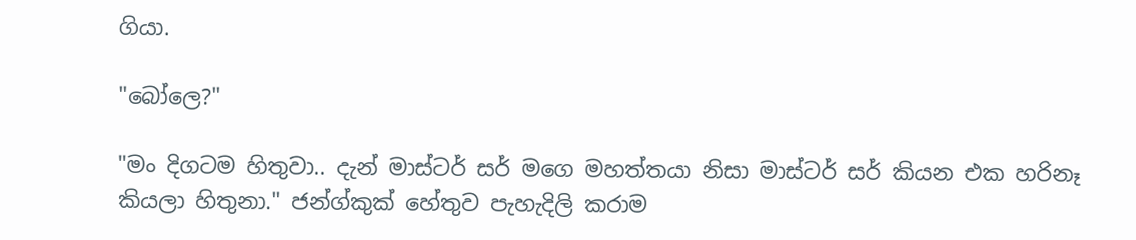ගියා.

"බෝලෙ?"

"මං දිගටම හිතුවා.. දැන් මාස්ටර් සර් මගෙ මහත්තයා නිසා මාස්ටර් සර් කියන එක හරිනෑ කියලා හිතුනා." ජන්ග්කුක් හේතුව පැහැදිලි කරාම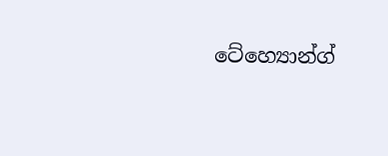ටේහ්‍යොන්ග්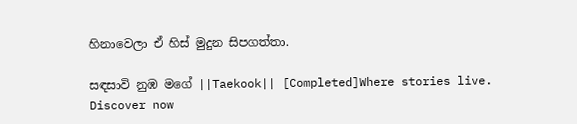හිනාවෙලා ඒ හිස් මුදුන සිපගත්තා.

සඳසාවි නුඹ මගේ ||Taekook|| [Completed]Where stories live. Discover now